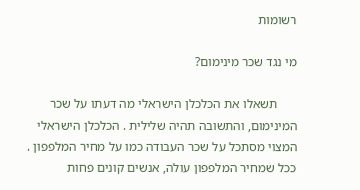רשומות

מי נגד שכר מינימום?

      תשאלו את הכלכלן הישראלי מה דעתו על שכר המינימום, והתשובה תהיה שלילית . הכלכלן הישראלי המצוי מסתכל על שכר העבודה כמו על מחיר המלפפון . ככל שמחיר המלפפון עולה, אנשים קונים פחות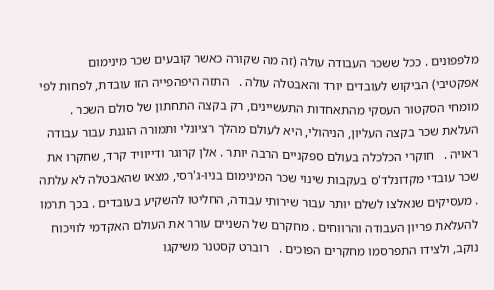מלפפונים . ככל ששכר העבודה עולה (זה מה שקורה כאשר קובעים שכר מינימום אפקטיבי) הביקוש לעובדים יורד והאבטלה עולה .   התזה היפהפייה הזו עובדת, לפחות לפי מומחי הסקטור העסקי מהתאחדות התעשיינים, רק בקצה התחתון של סולם השכר . העלאת שכר בקצה העליון, הניהולי, היא לעולם מהלך רציונלי ותמורה הוגנת עבור עבודה ראויה .   חוקרי הכלכלה בעולם ספקניים הרבה יותר . אלן קרוגר ודייוויד קרד, שחקרו את שכר עובדי מקדונלד'ס בעקבות שינוי שכר המינימום בניו-ג'רסי, מצאו שהאבטלה לא עלתה . מעסיקים שנאלצו לשלם יותר עבור שירותי עבודה, החליטו להשקיע בעובדים . בכך תרמו להעלאת פריון העבודה והרווחים . מחקרם של השניים עורר את העולם האקדמי לוויכוח נוקב, ולצידו התפרסמו מחקרים הפוכים .   רוברט קסטנר משיקגו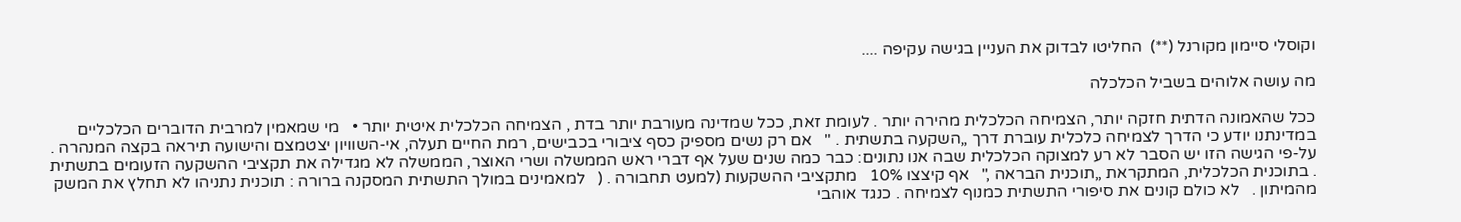וקוסלי סיימון מקורנל (**)  החליטו לבדוק את העניין בגישה עקיפה ....

מה עושה אלוהים בשביל הכלכלה

ככל שהאמונה הדתית חזקה יותר, הצמיחה הכלכלית מהירה יותר . לעומת זאת, ככל שמדינה מעורבת יותר בדת , הצמיחה הכלכלית איטית יותר •   מי שמאמין למרבית הדוברים הכלכליים במדינתנו יודע כי הדרך לצמיחה כלכלית עוברת דרך „השקעה בתשתית . "   אם רק נשים מספיק כסף ציבורי בכבישים, רמת החיים תעלה, אי-השוויון יצטמצם והישועה תיראה בקצה המנהרה . על-פי הגישה הזו יש הסבר לא רע למצוקה הכלכלית שבה אנו נתונים: כבר כמה שנים שעל אף דברי ראש הממשלה ושרי האוצר, הממשלה לא מגדילה את תקציבי ההשקעה הזעומים בתשתית . בתוכנית הכלכלית, המתקראת „תוכנית הבראה ,"   אף קיצצו 10%   מתקציבי ההשקעות (למעט תחבורה . (   למאמינים במולך התשתית המסקנה ברורה : תוכנית נתניהו לא תחלץ את המשק מהמיתון .   לא כולם קונים את סיפורי התשתית כמנוף לצמיחה . כנגד אוהבי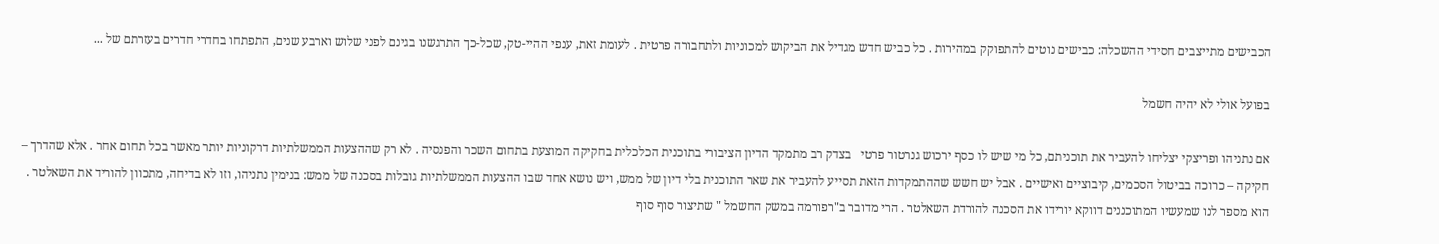הכבישים מתייצבים חסידי ההשכלה: כבישים נוטים להתפוקק במהירות . כל כביש חדש מגדיל את הביקוש למכוניות ולתחבורה פרטית . לעומת זאת, ענפי ההיי-טק, שכל-כך התרגשנו בגינם לפני שלוש וארבע שנים, התפתחו בחדרי חדרים בעזרתם של ...

בפועל אולי לא יהיה חשמל

אם נתניהו ופריצקי יצליחו להעביר את תוכניתם, כל מי שיש לו כסף ירכוש גנרטור פרטי   בצדק רב מתמקד הדיון הציבורי בתוכנית הכלכלית בחקיקה המוצעת בתחום השכר והפנסיה . לא רק שההצעות הממשלתיות דרקוניות יותר מאשר בכל תחום אחר . אלא שהדרך – חקיקה – כרוכה בביטול הסכמים, קיבוציים ואישיים . אבל יש חשש שההתמקדות הזאת תסייע להעביר את שאר התוכנית בלי דיון של ממש, ויש נושא אחד שבו ההצעות הממשלתיות גובלות בסכנה של ממש: בנימין נתניהו, וזו לא בדיחה, מתכוון להוריד את השאלטר .   הוא מספר לנו שמעשיו המתוכננים דווקא יורידו את הסכנה להורדת השאלטר . הרי מדובר ב"רפורמה במשק החשמל " שתיצור סוף סוף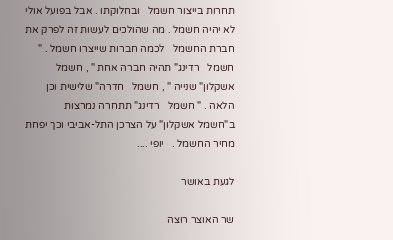תחרות בייצור חשמל   ובחלוקתו . אבל בפועל אולי לא יהיה חשמל . מה שהולכים לעשות זה לפרק את חברת החשמל   לכמה חברות שייצרו חשמל . " חשמל   רדינג" תהיה חברה אחת " , חשמל   אשקלון" שנייה " , חשמל   חדרה" שלישית וכן הלאה . " חשמל   רדינג" תתחרה נמרצות   ב"חשמל אשקלון" על הצרכן התל-אביבי וכך יפחת מחיר החשמל .   יופי ....

לגעת באושר

שר האוצר רוצה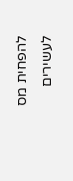להפחית מס לעשירים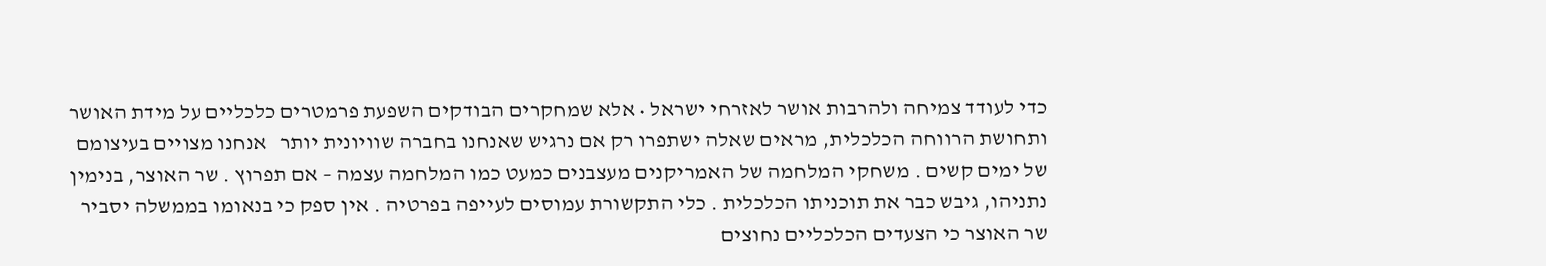כדי לעודד צמיחה ולהרבות אושר לאזרחי ישראל • אלא שמחקרים הבודקים השפעת פרמטרים כלכליים על מידת האושר ותחושת הרווחה הכלכלית, מראים שאלה ישתפרו רק אם נרגיש שאנחנו בחברה שוויונית יותר   אנחנו מצויים בעיצומם של ימים קשים . משחקי המלחמה של האמריקנים מעצבנים כמעט כמו המלחמה עצמה – אם תפרוץ . שר האוצר, בנימין נתניהו, גיבש כבר את תוכניתו הכלכלית . כלי התקשורת עמוסים לעייפה בפרטיה . אין ספק כי בנאומו בממשלה יסביר שר האוצר כי הצעדים הכלכליים נחוצים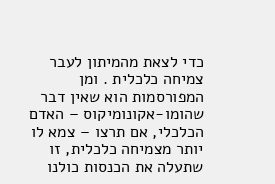כדי לצאת מהמיתון לעבר צמיחה כלכלית . ומן המפורסמות הוא שאין דבר שהומו-אקונומיקוס – האדם הכלכלי, אם תרצו – צמא לו יותר מצמיחה כלכלית, זו שתעלה את הכנסות כולנו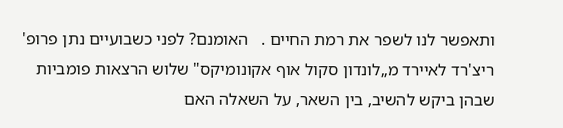ותאפשר לנו לשפר את רמת החיים .   האומנם? לפני כשבועיים נתן פרופ' ריצ'רד לאיירד מ„לונדון סקול אוף אקונומיקס" שלוש הרצאות פומביות שבהן ביקש להשיב, בין השאר, על השאלה האם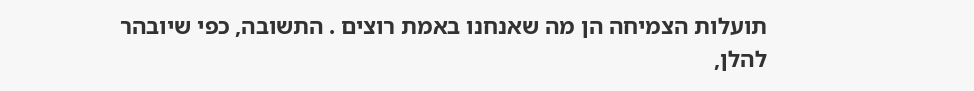תועלות הצמיחה הן מה שאנחנו באמת רוצים . התשובה, כפי שיובהר להלן,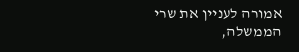אמורה לעניין את שרי הממשלה,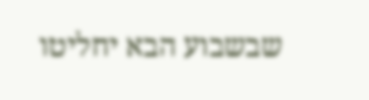שבשבוע הבא יחליטו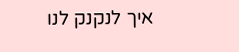איך לנקנק לנו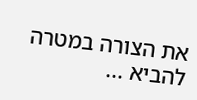את הצורה במטרה להביא ...